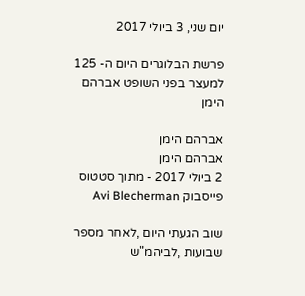יום שני, 3 ביולי 2017

פרשת הבלוגרים היום ה- 125 למעצר בפני השופט אברהם הימן

אברהם הימן
אברהם הימן
2 ביולי 2017 - מתוך סטטוס פייסבוק Avi Blecherman

שוב הגעתי היום ,לאחר מספר שבועות ,לביהמ"ש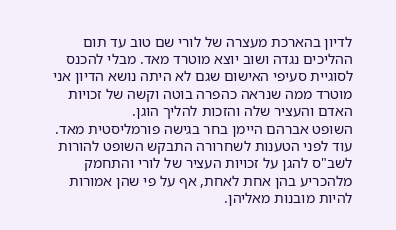לדיון בהארכת מעצרה של לורי שם טוב עד תום ההליכים נגדה ושוב יוצא מוטרד מאד. מבלי להכנס לסוגיית סעיפי האישום שגם לא היתה נושא הדיון אני מוטרד ממה שנראה כהפרה בוטה וקשה של זכויות האדם והעציר שלה והזכות להליך הוגן.
השופט אברהם היימן בחר בגישה פורמליסטית מאד. עוד לפני הטענות לשחרורה התבקש השופט להורות לשב"ס להגן על זכויות העציר של לורי והתחמק מלהכריע בהן אחת לאחת, אף על פי שהן אמורות להיות מובנות מאליהן.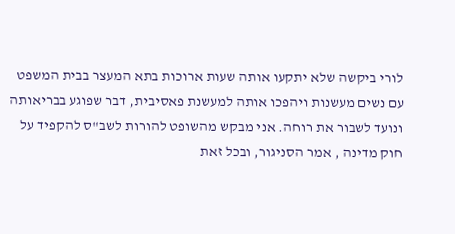לורי ביקשה שלא יתקעו אותה שעות ארוכות בתא המעצר בבית המשפט עם נשים מעשנות ויהפכו אותה למעשנת פאסיבית, דבר שפוגע בבריאותה ונועד לשבור את רוחה. אני מבקש מהשופט להורות לשב"ס להקפיד על חוק מדינה , אמר הסניגור, ובכל זאת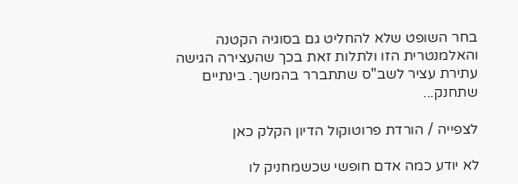בחר השופט שלא להחליט גם בסוגיה הקטנה והאלמנטרית הזו ולתלות זאת בכך שהעצירה הגישה עתירת עציר לשב"ס שתתברר בהמשך. בינתיים שתחנק...

לצפייה / הורדת פרוטוקול הדיון הקלק כאן

לא יודע כמה אדם חופשי שכשמחניק לו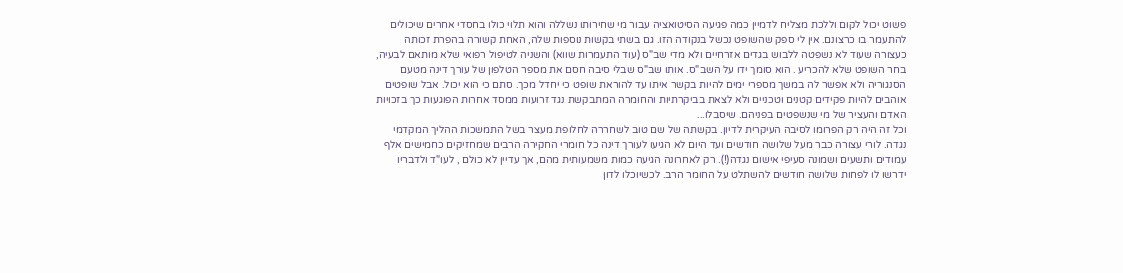פשוט יכול לקום וללכת מצליח לדמיין כמה פגיעה הסיטואציה עבור מי שחירותו נשללה והוא תלוי כולו בחסדי אחרים שיכולים להתעמר בו כרצונם. אין לי ספק שהשופט נכשל בנקודה הזו. גם בשתי בקשות נוספות שלה, האחת קשורה בהפרת זכותה כעצורה שעוד לא נשפטה ללבוש בגדים אזרחיים ולא מדי שב"ס (עוד התעמרות שווא) והשניה לטיפול רפואי שלא מותאם לבעיה, בחר השופט שלא להכריע . הוא סומך ידו על השב"ס. אותו שב"ס שבלי סיבה חסם את מספר הטלפון של עורך דינה מטעם הסנגוריה ולא אפשר לה במשך מספרי ימים להיות בקשר איתו עד להוראת שופט כי יחדל מכך. סתם כי הוא יכול. אבל שופטים אוהבים להיות פקידים קטנים וטכניים ולא לצאת בביקרתיות והחומרה המתבקשת נגד זרועות ממסד אחרות הפוגעות כך בזכויות האדם והעציר של מי שנשפטים בפניהם. שיסבלו...
וכל זה היה רק הפרומו לסיבה העיקרית לדיון. בקשתה של שם טוב לשחררה לחלופת מעצר בשל התמשכות ההליך המקדמי נגדה. לורי עצורה כבר מעל שלושה חודשים ועד היום לא הגיעו לעורך דינה כל חומרי החקירה הרבים שמחזיקים כחמישים אלף עמודים ותשעים ושמונה סעיפי אישום נגדה(!). רק לאחרונה הגיעה כמות משמעותית מהם, אך עדיין לא כולם , לעו"ד ולדבריו ידרשו לו לפחות שלושה חודשים להשתלט על החומר הרב. לכשיוכלו לדון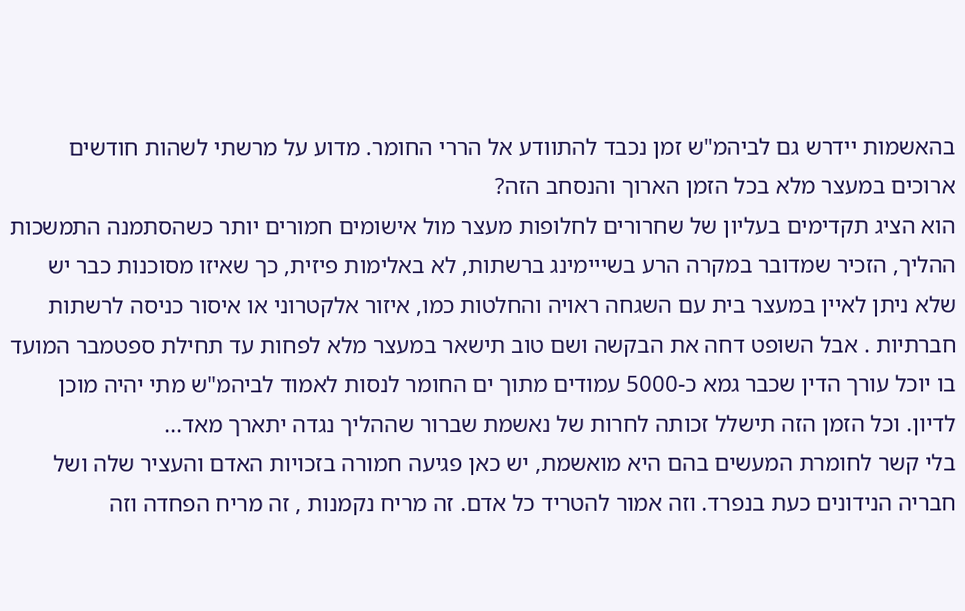בהאשמות יידרש גם לביהמ"ש זמן נכבד להתוודע אל הררי החומר. מדוע על מרשתי לשהות חודשים ארוכים במעצר מלא בכל הזמן הארוך והנסחב הזה?
הוא הציג תקדימים בעליון של שחרורים לחלופות מעצר מול אישומים חמורים יותר כשהסתמנה התמשכות ההליך, הזכיר שמדובר במקרה הרע בשייימינג ברשתות, לא באלימות פיזית, כך שאיזו מסוכנות כבר יש שלא ניתן לאיין במעצר בית עם השגחה ראויה והחלטות כמו, איזור אלקטרוני או איסור כניסה לרשתות חברתיות . אבל השופט דחה את הבקשה ושם טוב תישאר במעצר מלא לפחות עד תחילת ספטמבר המועד בו יוכל עורך הדין שכבר גמא כ-5000 עמודים מתוך ים החומר לנסות לאמוד לביהמ"ש מתי יהיה מוכן לדיון. וכל הזמן הזה תישלל זכותה לחרות של נאשמת שברור שההליך נגדה יתארך מאד...
בלי קשר לחומרת המעשים בהם היא מואשמת, יש כאן פגיעה חמורה בזכויות האדם והעציר שלה ושל חבריה הנידונים כעת בנפרד. וזה אמור להטריד כל אדם. זה מריח נקמנות , זה מריח הפחדה וזה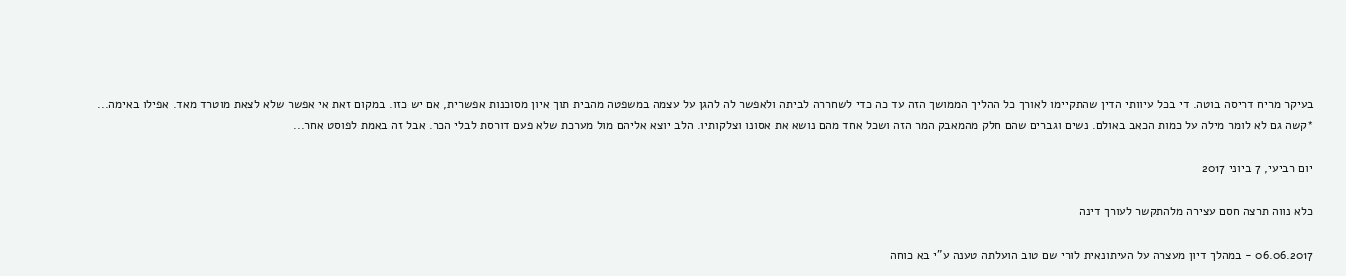בעיקר מריח דריסה בוטה. די בכל עיוותי הדין שהתקיימו לאורך כל ההליך הממושך הזה עד כה כדי לשחררה לביתה ולאפשר לה להגן על עצמה במשפטה מהבית תוך איון מסוכנות אפשרית, אם יש כזו. במקום זאת אי אפשר שלא לצאת מוטרד מאד. אפילו באימה...
*קשה גם לא לומר מילה על כמות הכאב באולם. נשים וגברים שהם חלק מהמאבק המר הזה ושכל אחד מהם נושא את אסונו וצלקותיו. הלב יוצא אליהם מול מערכת שלא פעם דורסת לבלי הכר. אבל זה באמת לפוסט אחר...

יום רביעי, 7 ביוני 2017

כלא נווה תרצה חסם עצירה מלהתקשר לעורך דינה

06.06.2017 - במהלך דיון מעצרה על העיתונאית לורי שם טוב הועלתה טענה ע"י בא כוחה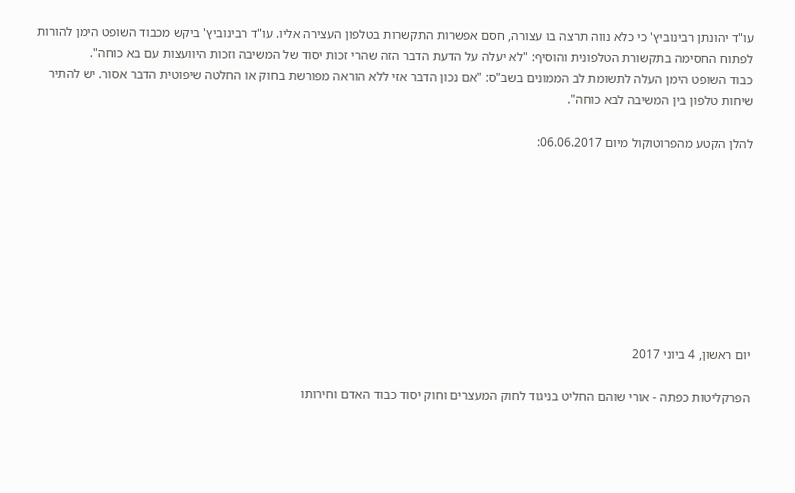עו"ד יהונתן רבינוביץ' כי כלא נווה תרצה בו עצורה, חסם אפשרות התקשרות בטלפון העצירה אליו. עו"ד רבינוביץ' ביקש מכבוד השופט הימן להורות לפתוח החסימה בתקשורת הטלפונית והוסיף: "לא יעלה על הדעת הדבר הזה שהרי זכות יסוד של המשיבה וזכות היוועצות עם בא כוחה".
כבוד השופט הימן העלה לתשומת לב הממונים בשב"ס: "אם נכון הדבר אזי ללא הוראה מפורשת בחוק או החלטה שיפוטית הדבר אסור. יש להתיר שיחות טלפון בין המשיבה לבא כוחה".

להלן הקטע מהפרוטוקול מיום 06.06.2017:









יום ראשון, 4 ביוני 2017

הפרקליטות כפתה - אורי שוהם החליט בניגוד לחוק המעצרים וחוק יסוד כבוד האדם וחירותו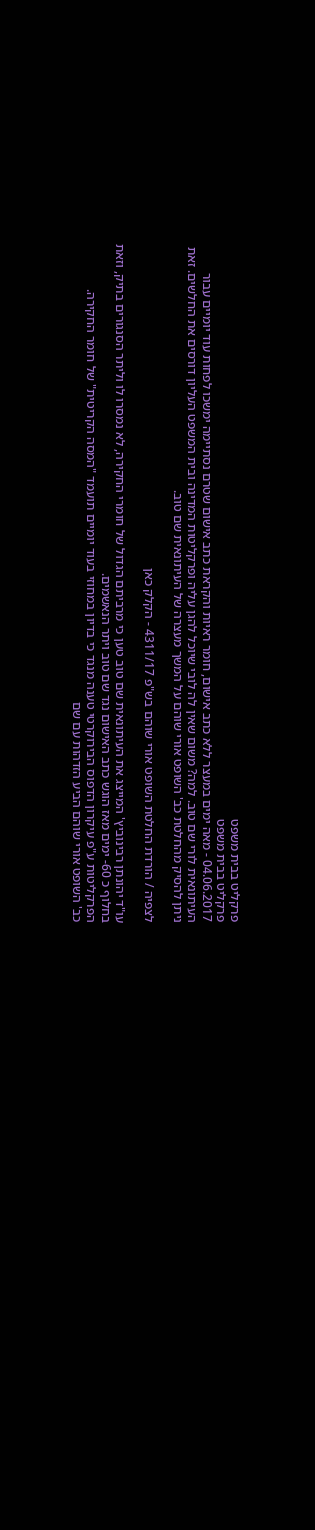פרקליט בבית משפט
פרקליט בבית משפט
04.06.2017 - מאה ימים במעצר ללא כתב אישום, חומר ראיות והקראת כתב אישום שטרם נסתיימה ימשכו לפחות עוד יומיים עבור העיתונאית לורי שם טוב. למה? משום שאין לה לובי שיוכל להגן עליה ופרקליטות המדינה ובית המשפט העליון דורסים את החלשים. זאת ניתן להסיק מהחלטת כב' השופט אורי שוהם על המשך מעצרה של העיתונאית שם טוב.

לצפיה / הורדת החלטת השופט אורי שוהם בש"פ 4311/17 - הקלק כאן

עו"ד יהונתן רבינוביץ' המייצג את העיתונאית שם טוב טען כי מרביתם הגדול של חומרי החקירה, לא נמסרו לו וליתר הסנגורים בתיק, וזאת בחלוף כ 60- ימים מאז הוגש כתב האישום נגד שם טוב ויתר הנאשמים.
הפרקליטות ע"פ עיקרון הדפוס הבירוקרטי טענה מנגד כי בדיון במחוזי בעוד יומיים תועמד "המסה הקריטית" של חומר החקירה.
כב' השופט אורי שוהם הביע הזדהות עם שם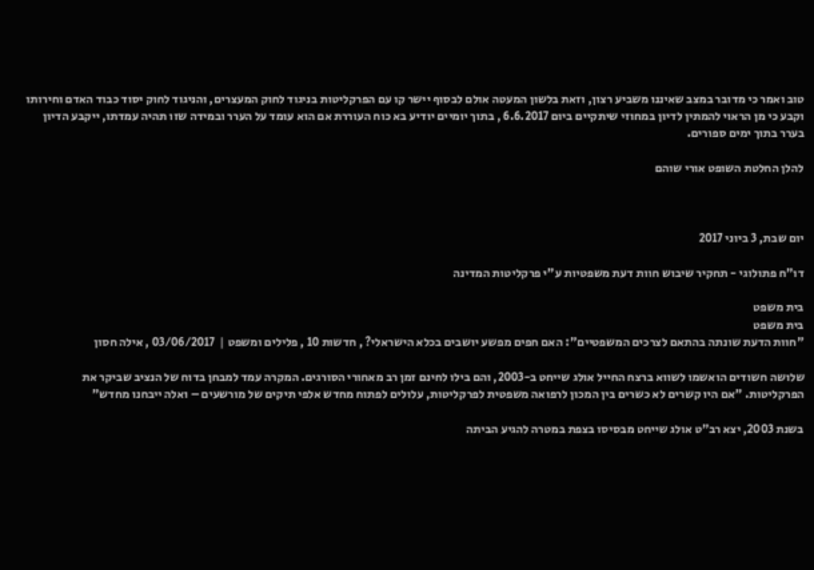טוב ואמר כי מדובר במצב שאיננו משביע רצון, וזאת בלשון המעטה אולם לבסוף יישר קו עם הפרקליטות בניגוד לחוק המעצרים, והניגוד לחוק יסוד כבוד האדם וחירותו וקבע כי מן הראוי להמתין לדיון במחוזי שיתקיים ביום 6.6.2017 , בתוך יומיים יודיע בא כוח העוררת אם הוא עומד על הערר ובמידה שזו תהיה עמדתו, ייקבע הדיון בערר בתוך ימים ספורים.

להלן החלטת השופט אורי שוהם



יום שבת, 3 ביוני 2017

דו"ח פתולוגי - תחקיר שיבוש חוות דעת משפטיות ע"י פרקליטות המדינה

בית משפט
בית משפט
"חוות הדעת שונתה בהתאם לצרכים המשפטיים": האם חפים מפשע יושבים בכלא הישראלי? , חדשות 10 , פלילים ומשפט |  03/06/2017 , אילה חסון

שלושה חשודים הואשמו לשווא ברצח החייל אולג שייחט ב-2003, והם בילו לחינם זמן רב מאחורי הסורגים. המקרה עמד למבחן בדוח של הנציב שביקר את הפרקליטות. "אם היו קשרים לא כשרים בין המכון לרפואה משפטית לפרקליטות, עלולים לפתוח מחדש אלפי תיקים של מורשעים – ואלה ייבחנו מחדש"

בשנת 2003, יצא רב"ט אולג שייחט מבסיסו בצפת במטרה להגיע הביתה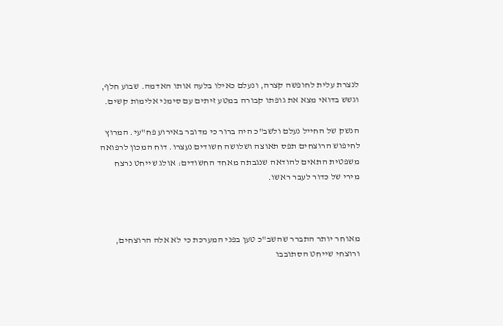לנצרת עלית לחופשה קצרה, ונעלם כאילו בלעה אותו האדמה. שבוע חלף, וגשש בדואי מצא את גופתו קבורה במטע זיתים עם סימני אלימות קשים.

הנשק של החייל נעלם ולשב"כ היה ברור כי מדובר באירוע פח"עי. המרוץ לחיפוש הרוצחים תפס תאוצה ושלושה חשודים נעצרו. דוח המכון לרפואה משפטית התאים להודאה שנגבתה מאחד החשודים: אולג שייחט נרצח מירי של כדור לעבר ראשו.



מאוחר יותר התברר שהשב"כ טען בפני המערכת כי לא אלה הרוצחים, ורוצחי שייחט הסתובבו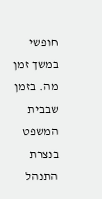חופשי במשך זמן מה. בזמן שבבית המשפט בנצרת התנהל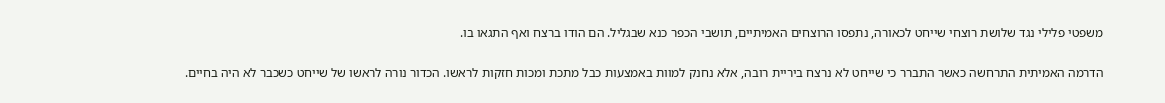משפטי פלילי נגד שלושת רוצחי שייחט לכאורה, נתפסו הרוצחים האמיתיים, תושבי הכפר כנא שבגליל. הם הודו ברצח ואף התגאו בו.

הדרמה האמיתית התרחשה כאשר התברר כי שייחט לא נרצח ביריית רובה, אלא נחנק למוות באמצעות כבל מתכת ומכות חזקות לראשו. הכדור נורה לראשו של שייחט כשכבר לא היה בחיים.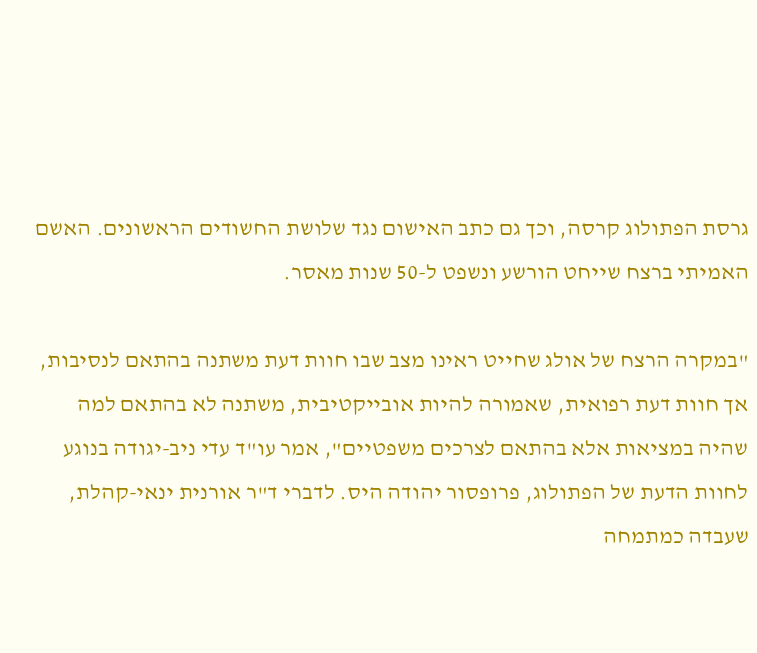גרסת הפתולוג קרסה, וכך גם כתב האישום נגד שלושת החשודים הראשונים. האשם האמיתי ברצח שייחט הורשע ונשפט ל-50 שנות מאסר.

"במקרה הרצח של אולג שחייט ראינו מצב שבו חוות דעת משתנה בהתאם לנסיבות, אך חוות דעת רפואית, שאמורה להיות אובייקטיבית, משתנה לא בהתאם למה שהיה במציאות אלא בהתאם לצרכים משפטיים", אמר עו"ד עדי ניב-יגודה בנוגע לחוות הדעת של הפתולוג, פרופסור יהודה היס. לדברי ד"ר אורנית ינאי-קהלת, שעבדה כמתמחה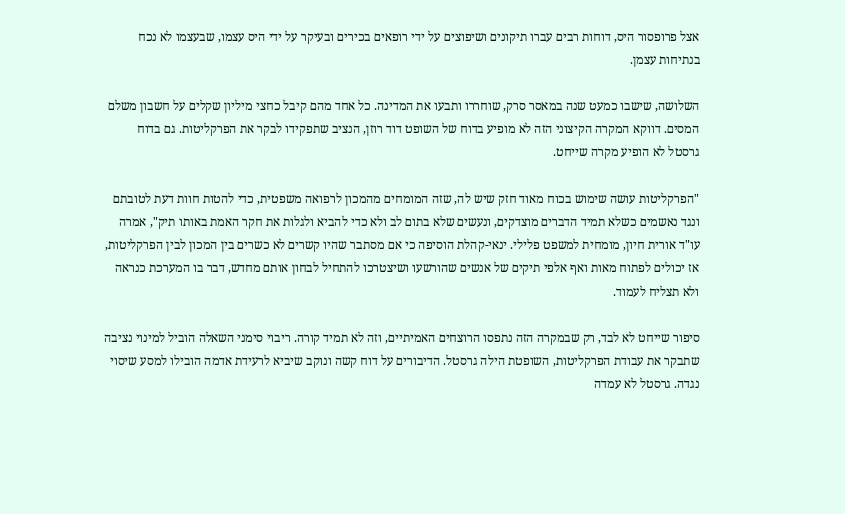אצל פרופסור היס, דוחות רבים עברו תיקונים ושיפוצים על ידי רופאים בכירים ובעיקר על ידי היס עצמו, שבעצמו לא נכח בנתיחות עצמן.

השלושה, שישבו כמעט שנה במאסר סרק, שוחררו ותבעו את המדינה. כל אחד מהם קיבל כחצי מיליון שקלים על חשבון משלם המסים. דווקא המקרה הקיצוני הזה לא מופיע בדוח של השופט דוד רוזן, הנציב שתפקידו לבקר את הפרקליטות. גם בדוח גרסטל לא הופיע מקרה שייחט.

"הפרקליטות עושה שימוש בכוח מאוד חזק שיש לה, שזה המומחים מהמכון לרפואה משפטית, כדי להטות חוות דעת לטובתם ונגד נאשמים כשלא תמיד הדברים מוצדקים, ונעשים שלא בתום לב ולא כדי להביא ולגלות את חקר האמת באותו תיק", אמרה עו"ד אורית חיון, מומחית למשפט פלילי. ינאי-קהלת הוסיפה כי אם מסתבר שהיו קשרים לא כשרים בין המכון לבין הפרקליטות, אז יכולים לפתוח מאות ואף אלפי תיקים של אנשים שהורשעו ושיצטרכו להתחיל לבחון אותם מחדש, דבר בו המערכת כנראה ולא תצליח לעמוד.

סיפור שייחט לא לבד, רק שבמקרה הזה נתפסו הרוצחים האמיתיים, וזה לא תמיד קורה. ריבוי סימני השאלה הוביל למינוי נציבה שתבקר את עבודת הפרקליטות, השופטת הילה גרסטל. הדיבורים על דוח קשה ונוקב שיביא לרעידת אדמה הובילו למסע שיסוי נגדה. גרסטל לא עמדה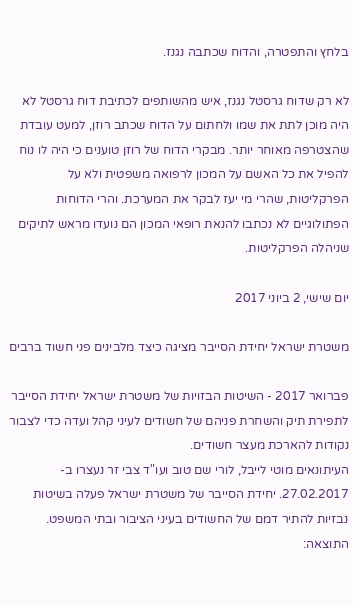בלחץ והתפטרה, והדוח שכתבה נגנז.

לא רק שדוח גרסטל נגנז, איש מהשותפים לכתיבת דוח גרסטל לא היה מוכן לתת את שמו ולחתום על הדוח שכתב רוזן, למעט עובדת שהצטרפה מאוחר יותר. מבקרי הדוח של רוזן טוענים כי היה לו נוח להפיל את כל האשם על המכון לרפואה משפטית ולא על הפרקליטות, שהרי מי יעז לבקר את המערכת. והרי הדוחות הפתולוגיים לא נכתבו להנאת רופאי המכון הם נועדו מראש לתיקים שניהלה הפרקליטות.

יום שישי, 2 ביוני 2017

משטרת ישראל יחידת הסייבר מציגה כיצד מלבינים פני חשוד ברבים

פברואר 2017 - השיטות הבזויות של משטרת ישראל יחידת הסייבר לתפירת תיק והשחרת פניהם של חשודים לעיני קהל ועדה כדי לצבור נקודות להארכת מעצר חשודים.
העיתונאים מוטי לייבל, לורי שם טוב ועו"ד צבי זר נעצרו ב- 27.02.2017. יחידת הסייבר של משטרת ישראל פעלה בשיטות נבזיות להתיר דמם של החשודים בעיני הציבור ובתי המשפט.
התוצאה: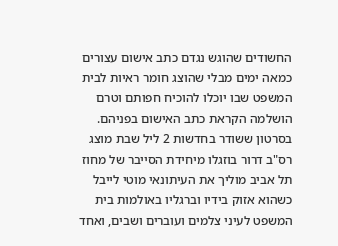החשודים שהוגש נגדם כתב אישום עצורים כמאה ימים מבלי שהוצג חומר ראיות לבית המשפט שבו יוכלו להוכיח חפותם וטרם הושלמה הקראת כתב האישום בפניהם.
בסרטון ששודר בחדשות 2 ליל שבת מוצג רס"ב דרור בוזגלו מיחידת הסייבר של מחוז תל אביב מוליך את העיתונאי מוטי לייבל כשהוא אזוק בידיו וברגליו באולמות בית המשפט לעיני צלמים ועוברים ושבים, ואחד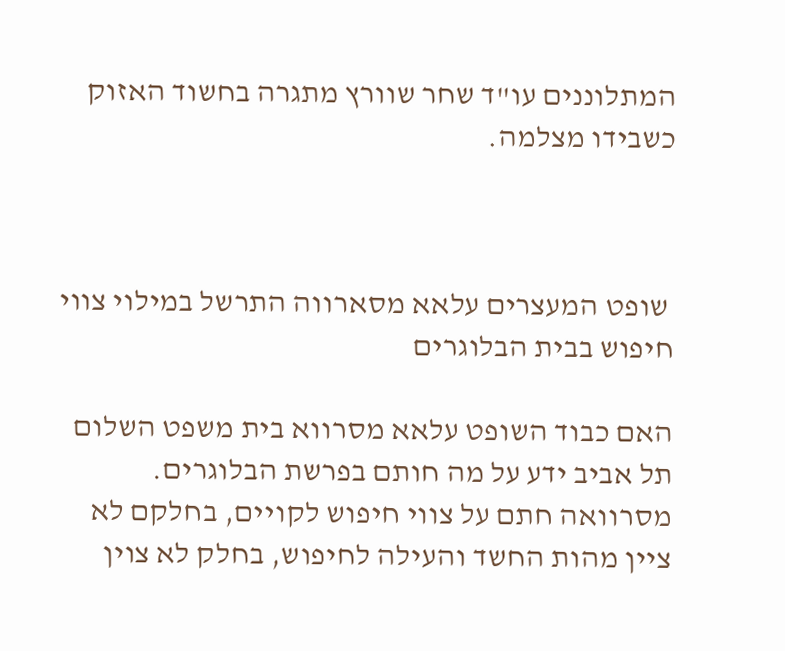המתלוננים עו"ד שחר שוורץ מתגרה בחשוד האזוק כשבידו מצלמה.



 שופט המעצרים עלאא מסארווה התרשל במילוי צווי חיפוש בבית הבלוגרים

האם כבוד השופט עלאא מסרווא בית משפט השלום תל אביב ידע על מה חותם בפרשת הבלוגרים. מסרוואה חתם על צווי חיפוש לקויים, בחלקם לא ציין מהות החשד והעילה לחיפוש, בחלק לא צוין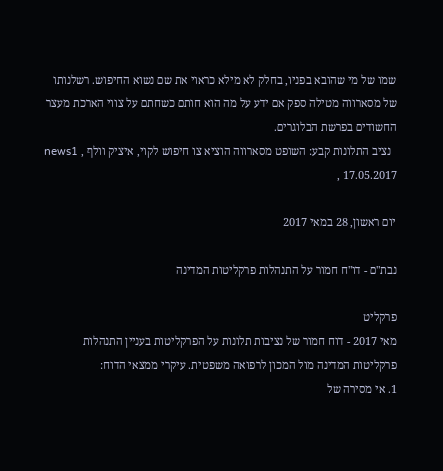שמו של מי שהובא בפניו, בחלק לא מילא כראוי את שם נשוא החיפוש. רשלנותו של מסארווה מטילה ספק אם ידע על מה הוא חותם כשחתם על צווי הארכת מעצר החשודים בפרשת הבלוגרים.
  נציב התלונות קבע: השופט מסארווה הוציא צו חיפוש לקוי, איציק וולף , news1 , 17.05.2017

יום ראשון, 28 במאי 2017

נבת"ם - דו"ח חמור על התנהלות פרקליטות המדינה

פרקליט
מאי 2017 - דוח חמור של נציבות תלונות על הפרקליטות בעניין התנהלות פרקליטות המדינה מול המכון לרפואה משפטית. עיקרי ממצאי הדוח:
1. אי מסירה של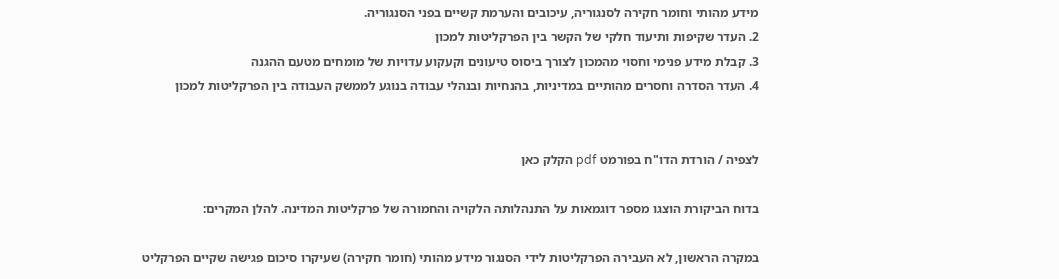מידע מהותי וחומר חקירה לסנגוריה, עיכובים והערמת קשיים בפני הסנגוריה.
2. העדר שקיפות ותיעוד חלקי של הקשר בין הפרקליטות למכון
3. קבלת מידע פנימי וחסוי מהמכון לצורך ביסוס טיעונים וקעקוע עדויות של מומחים מטעם ההגנה
4. העדר הסדרה וחסרים מהותיים במדיניות, בהנחיות ובנהלי עבודה בנוגע לממשק העבודה בין הפרקליטות למכון


לצפיה / הורדת הדו"ח בפורמט pdf הקלק כאן

בדוח הביקורת הוצגו מספר דוגמאות על התנהלותה הלקויה והחמורה של פרקליטות המדינה. להלן המקרים:

במקרה הראשון, לא העבירה הפרקליטות לידי הסנגור מידע מהותי (חומר חקירה) שעיקרו סיכום פגישה שקיים הפרקליט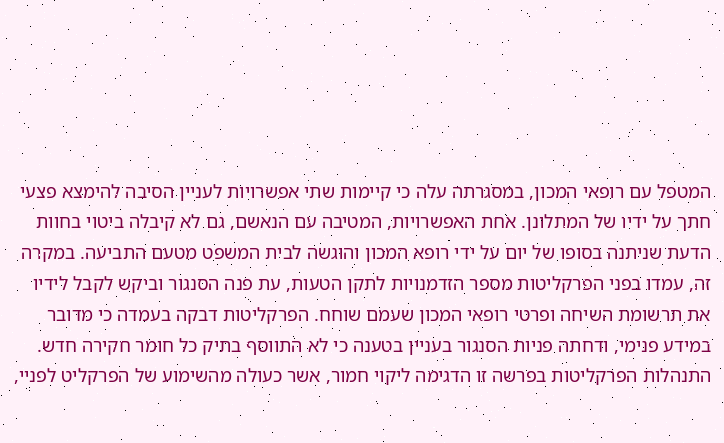המטפל עם רופאי המכון, במסגרתה עלה כי קיימות שתי אפשרויות לעניין הסיבה להימצא פצעי חתך על ידיו של המתלונן. אחת האפשרויות, המטיבה עם הנאשם, גם לא קיבלה ביטוי בחוות הדעת שניתנה בסופו של יום על ידי רופא המכון והוגשה לבית המשפט מטעם התביעה. במקרה זה, עמדו בפני הפרקליטות מספר הזדמנויות לתקן הטעות, עת פנה הסנגור וביקש לקבל לידיו את תרשומת השיחה ופרטי רופאי המכון שעמם שוחח. הפרקליטות דבקה בעמדה כי מדובר במידע פנימי, ודחתה פניות הסנגור בעניין בטענה כי לא התווסף בתיק כל חומר חקירה חדש. התנהלות הפרקליטות בפרשה זו הדגימה ליקוי חמור, אשר כעולה מהשימוע של הפרקליט לפניי,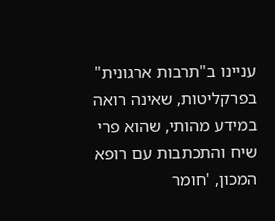עניינו ב"תרבות ארגונית" בפרקליטות, שאינה רואה במידע מהותי, שהוא פרי שיח והתכתבות עם רופא המכון, 'חומר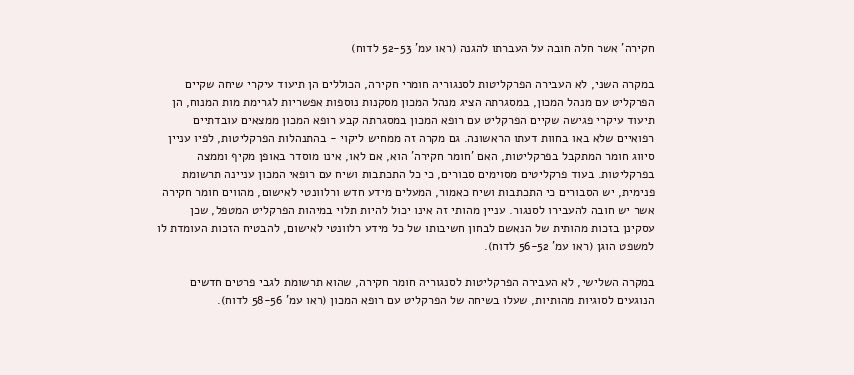חקירה' אשר חלה חובה על העברתו להגנה (ראו עמ' 52-53 לדוח)

במקרה השני, לא העבירה הפרקליטות לסנגוריה חומרי חקירה, הכוללים הן תיעוד עיקרי שיחה שקיים הפרקליט עם מנהל המכון, במסגרתה הציג מנהל המכון מסקנות נוספות אפשריות לגרימת מות המנוח, הן תיעוד עיקרי פגישה שקיים הפרקליט עם רופא המכון במסגרתה קבע רופא המכון ממצאים עובדתיים רפואיים שלא באו בחוות דעתו הראשונה. גם מקרה זה ממחיש ליקוי - בהתנהלות הפרקליטות, לפיו עניין סיווג חומר המתקבל בפרקליטות, האם 'חומר חקירה' הוא, אם לאו, אינו מוסדר באופן מקיף וממצה בפרקליטות. בעוד פרקליטים מסוימים סבורים, כי כל התכתבות ושיח עם רופאי המכון עניינה תרשומת פנימית, יש הסבורים כי התכתבות ושיח כאמור, המעלים מידע חדש ורלוונטי לאישום, מהווים חומר חקירה אשר יש חובה להעבירו לסנגור. עניין מהותי זה אינו יכול להיות תלוי במיהות הפרקליט המטפל, שכן עסקינן בזכות מהותית של הנאשם לבחון חשיבותו של כל מידע רלוונטי לאישום, להבטיח הזכות העומדת לו למשפט הוגן (ראו עמ' 56-52 לדוח).

במקרה השלישי, לא העבירה הפרקליטות לסנגוריה חומר חקירה, שהוא תרשומת לגבי פרטים חדשים הנוגעים לסוגיות מהותיות, שעלו בשיחה של הפרקליט עם רופא המכון (ראו עמ' 58-56 לדוח).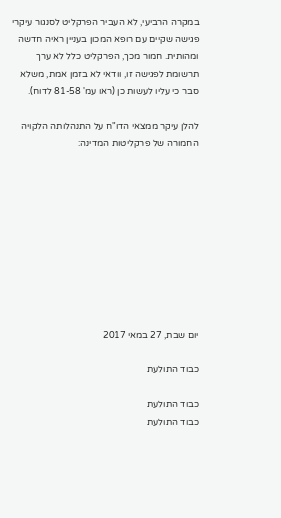במקרה הרביעי, לא העביר הפרקליט לסנגור עיקרי פגישה שקיים עם רופא המכון בעניין ראיה חדשה ומהותית. חמור מכך, הפרקליט כלל לא ערך תרשומת לפגישה זו, וודאי לא בזמן אמת, משלא סבר כי עליו לעשות כן (ראו עמ' 81-58 לדוח).

להלן עיקר ממצאי הדו"ח על התנהלותה הלקויה החמורה של פרקליטות המדינה:










יום שבת, 27 במאי 2017

כבוד התולעת

כבוד התולעת
כבוד התולעת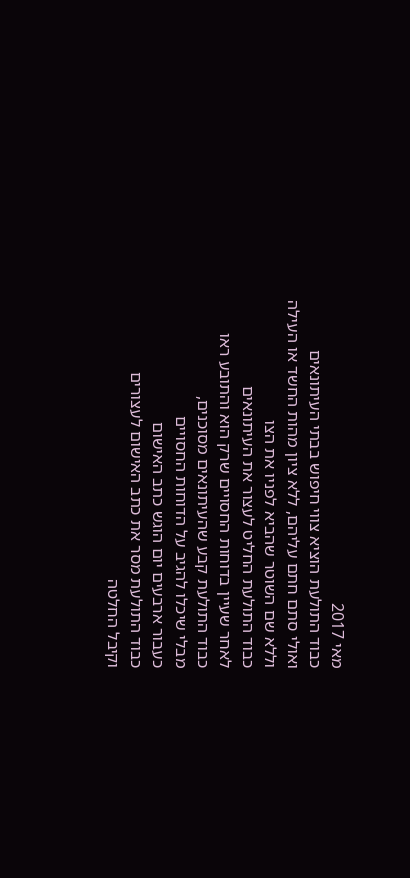מאי 2017
כבוד התולעת הוציא צווי חיפוש בבתי העיתונאים
ואולי סתם חתם עליהם, ללא ציון מהות החשד או העילה
וללא שם השוטר שהביא לפניו את הצו
כבוד התולעת החליט לעצור את העיתונאים
לאחר שעיין בדוחות החסויים שרק הוא והתובע ראו
כבוד התולעת קבע שהעיתונאים מסוכנים,
מבלי שיכלו להגיב על הדוחות החסויים
כעבור ארבעים יום הוגש כתב האישום
כבוד התולעת מסר את כתב האישום לעצורים
וקיבל החלטה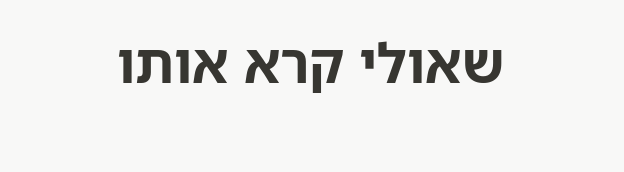שאולי קרא אותו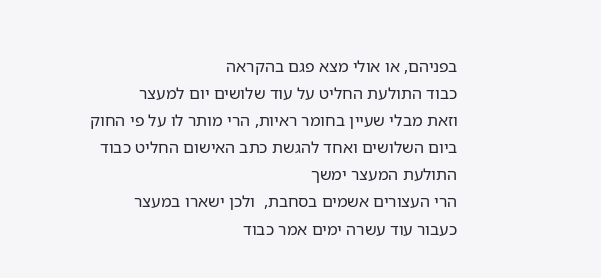בפניהם, או אולי מצא פגם בהקראה
כבוד התולעת החליט על עוד שלושים יום למעצר
וזאת מבלי שעיין בחומר ראיות, הרי מותר לו על פי החוק
ביום השלושים ואחד להגשת כתב האישום החליט כבוד התולעת המעצר ימשך
הרי העצורים אשמים בסחבת,  ולכן ישארו במעצר
כעבור עוד עשרה ימים אמר כבוד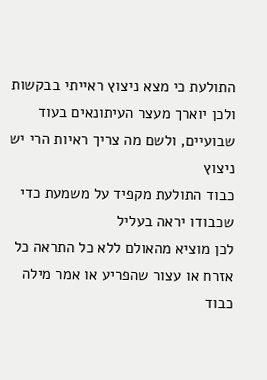התולעת כי מצא ניצוץ ראייתי בבקשות
ולכן יוארך מעצר העיתונאים בעוד שבועיים, ולשם מה צריך ראיות הרי יש ניצוץ
כבוד התולעת מקפיד על משמעת כדי שכבודו יראה בעליל
לכן מוציא מהאולם ללא כל התראה כל אזרח או עצור שהפריע או אמר מילה
כבוד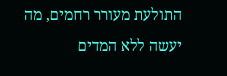התולעת מעורר רחמים, מה יעשה ללא המדים